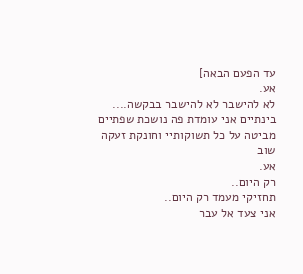עד הפעם הבאה]
אע.
לא להישבר לא להישבר בבקשה....
בינתיים אני עומדת פה נושכת שפתיים מביטה על כל תשוקותיי וחונקת זעקה
שוב
אע.
רק היום..
תחזיקי מעמד רק היום..
אני צעד אל עבר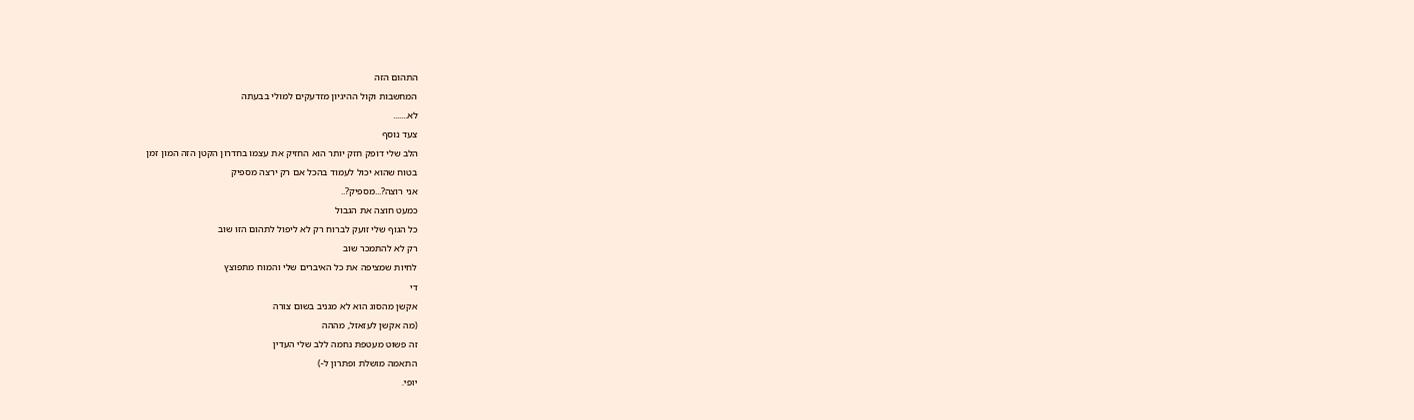התהום הזה
המחשבות וקול ההיגיון מזדעקים למולי בבעתה
לא.......
צעד נוסף
הלב שלי דופק חזק יותר הוא החזיק את עצמו בחדרון הקטן הזה המון זמן
בטוח שהוא יכול לעמוד בהכל אם רק ירצה מספיק
אני רוצה?...מספיק?..
כמעט חוצה את הגבול
כל הגוף שלי זועק לברוח רק לא ליפול לתהום הזו שוב
רק לא להתמכר שוב
לחיות שמציפה את כל האיברים שלי והמוח מתפוצץ
די
אקשן מהסוג הוא לא מגניב בשום צורה
(מה אקשן לעזאזל, מההה
זה פשוט מעטפת נחמה ללב שלי העדין
התאמה מושלת ופתרון ל-)
יופי.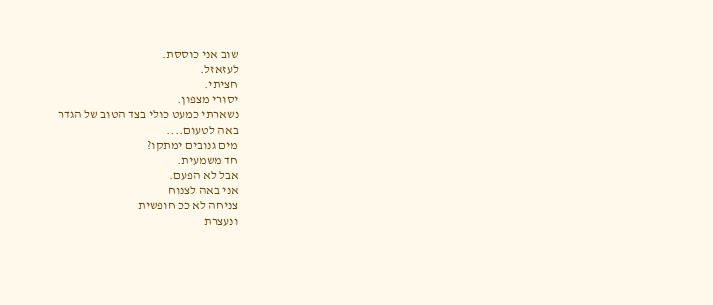שוב אני כוססת.
לעזאזל.
חציתי.
יסורי מצפון.
נשארתי כמעט כולי בצד הטוב של הגדר
באה לטעום....
מים גנובים ימתקו?
חד משמעית.
אבל לא הפעם.
אני באה לצנוח
צניחה לא ככ חופשית
ונעצרת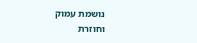נושמת עמוק
וחוזרת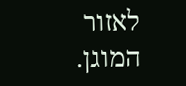לאזור המוגן.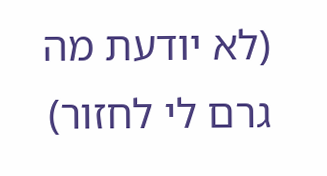(לא יודעת מה גרם לי לחזור)